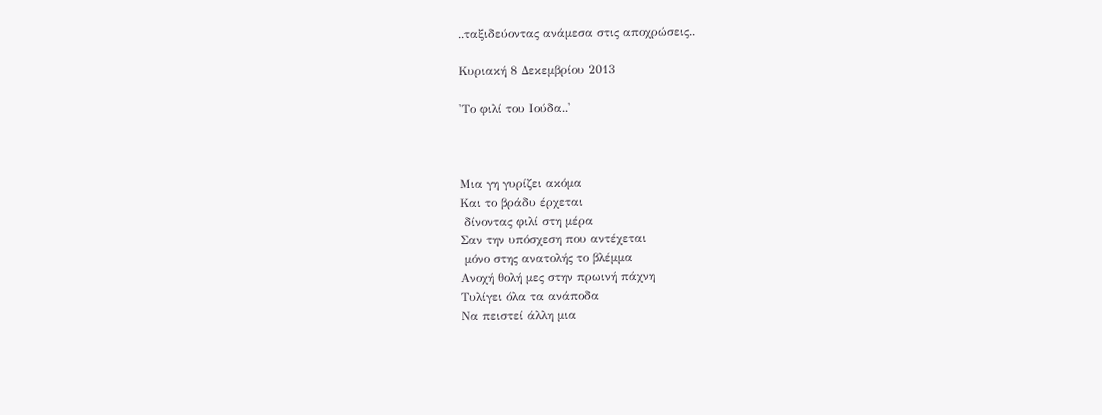..ταξιδεύοντας ανάμεσα στις αποχρώσεις..

Κυριακή 8 Δεκεμβρίου 2013

'Το φιλί του Ιούδα..'



Μια γη γυρίζει ακόμα
Και το βράδυ έρχεται
 δίνοντας φιλί στη μέρα
Σαν την υπόσχεση που αντέχεται
 μόνο στης ανατολής το βλέμμα
Ανοχή θολή μες στην πρωινή πάχνη
Τυλίγει όλα τα ανάποδα
Να πειστεί άλλη μια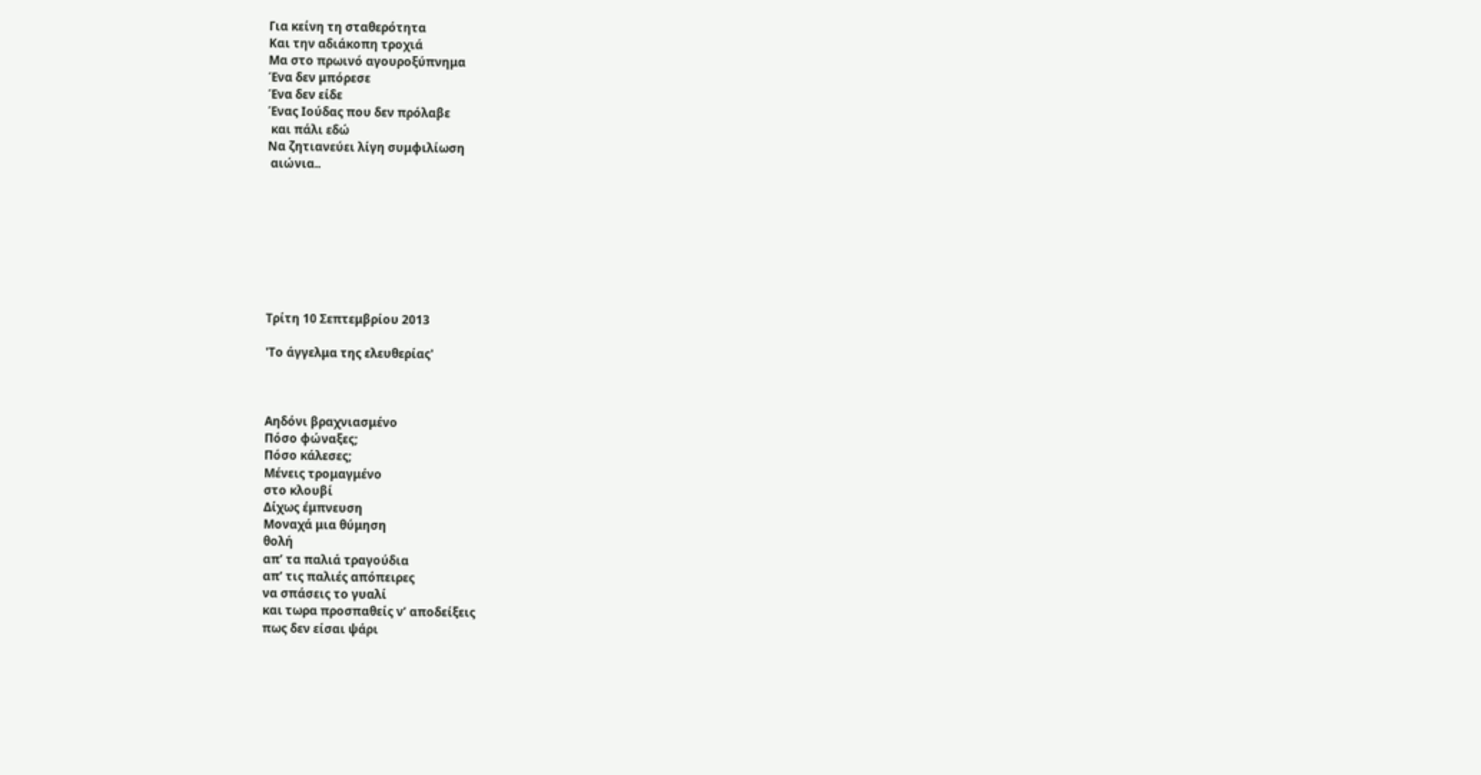Για κείνη τη σταθερότητα
Και την αδιάκοπη τροχιά
Μα στο πρωινό αγουροξύπνημα
Ένα δεν μπόρεσε
Ένα δεν είδε
Ένας Ιούδας που δεν πρόλαβε
 και πάλι εδώ
Να ζητιανεύει λίγη συμφιλίωση
 αιώνια..








Τρίτη 10 Σεπτεμβρίου 2013

'Το άγγελμα της ελευθερίας'



Αηδόνι βραχνιασμένο
Πόσο φώναξες;
Πόσο κάλεσες;
Μένεις τρομαγμένο
στο κλουβί
Δίχως έμπνευση
Μοναχά μια θύμηση
θολή
απ’ τα παλιά τραγούδια
απ’ τις παλιές απόπειρες
να σπάσεις το γυαλί
και τωρα προσπαθείς ν’ αποδείξεις
πως δεν είσαι ψάρι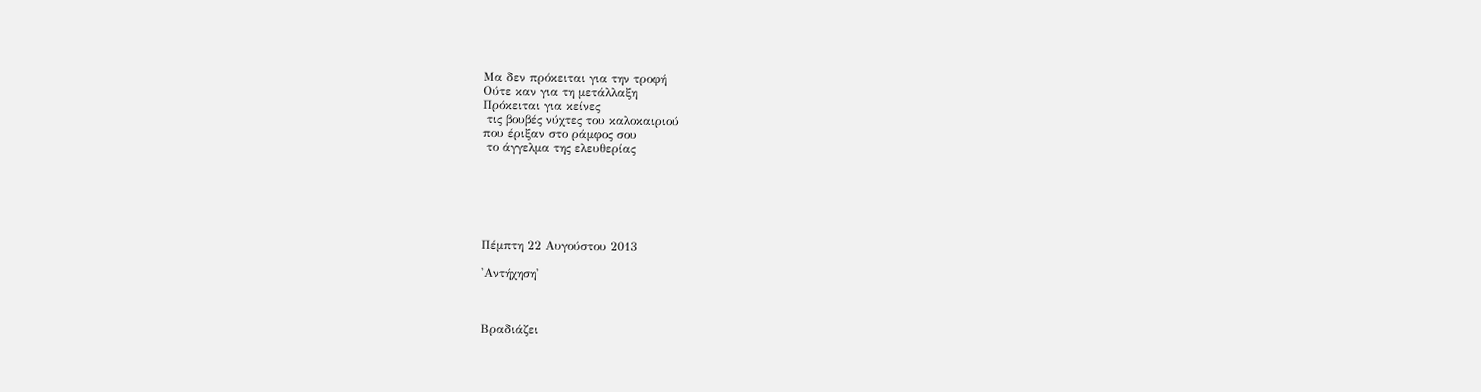Μα δεν πρόκειται για την τροφή
Ούτε καν για τη μετάλλαξη
Πρόκειται για κείνες
 τις βουβές νύχτες του καλοκαιριού
που έριξαν στο ράμφος σου
 το άγγελμα της ελευθερίας






Πέμπτη 22 Αυγούστου 2013

'Αντήχηση'



Βραδιάζει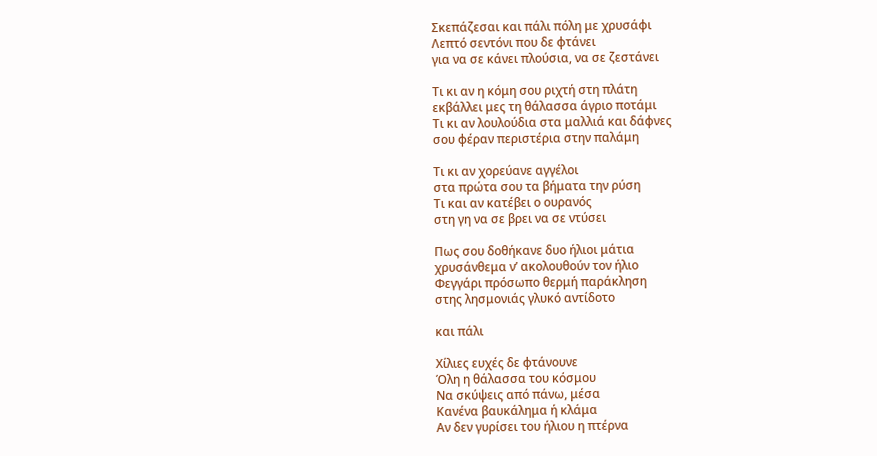Σκεπάζεσαι και πάλι πόλη με χρυσάφι
Λεπτό σεντόνι που δε φτάνει
για να σε κάνει πλούσια, να σε ζεστάνει

Τι κι αν η κόμη σου ριχτή στη πλάτη
εκβάλλει μες τη θάλασσα άγριο ποτάμι
Τι κι αν λουλούδια στα μαλλιά και δάφνες
σου φέραν περιστέρια στην παλάμη

Τι κι αν χορεύανε αγγέλοι
στα πρώτα σου τα βήματα την ρύση
Τι και αν κατέβει ο ουρανός
στη γη να σε βρει να σε ντύσει

Πως σου δοθήκανε δυο ήλιοι μάτια
χρυσάνθεμα ν’ ακολουθούν τον ήλιο
Φεγγάρι πρόσωπο θερμή παράκληση
στης λησμονιάς γλυκό αντίδοτο

και πάλι

Χίλιες ευχές δε φτάνουνε
Όλη η θάλασσα του κόσμου
Να σκύψεις από πάνω, μέσα
Κανένα βαυκάλημα ή κλάμα
Αν δεν γυρίσει του ήλιου η πτέρνα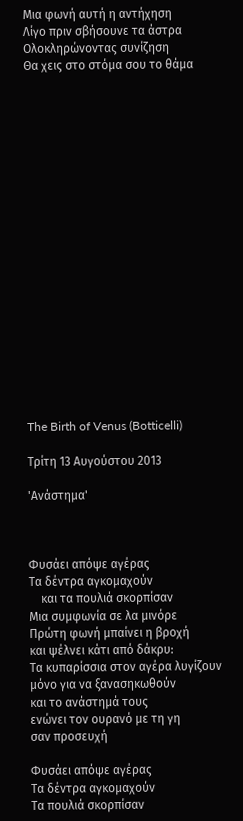Μια φωνή αυτή η αντήχηση
Λίγο πριν σβήσουνε τα άστρα
Ολοκληρώνοντας συνίζηση
Θα χεις στο στόμα σου το θάμα




















The Birth of Venus (Botticelli)

Τρίτη 13 Αυγούστου 2013

'Ανάστημα'



Φυσάει απόψε αγέρας
Τα δέντρα αγκομαχούν
    και τα πουλιά σκορπίσαν
Μια συμφωνία σε λα μινόρε
Πρώτη φωνή μπαίνει η βροχή
και ψέλνει κάτι από δάκρυ:
Τα κυπαρίσσια στον αγέρα λυγίζουν
μόνο για να ξανασηκωθούν
και το ανάστημά τους
ενώνει τον ουρανό με τη γη
σαν προσευχή

Φυσάει απόψε αγέρας
Τα δέντρα αγκομαχούν
Τα πουλιά σκορπίσαν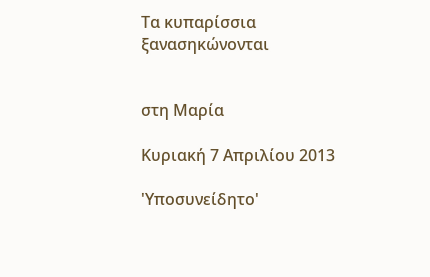Τα κυπαρίσσια ξανασηκώνονται


στη Μαρία

Κυριακή 7 Απριλίου 2013

'Υποσυνείδητο'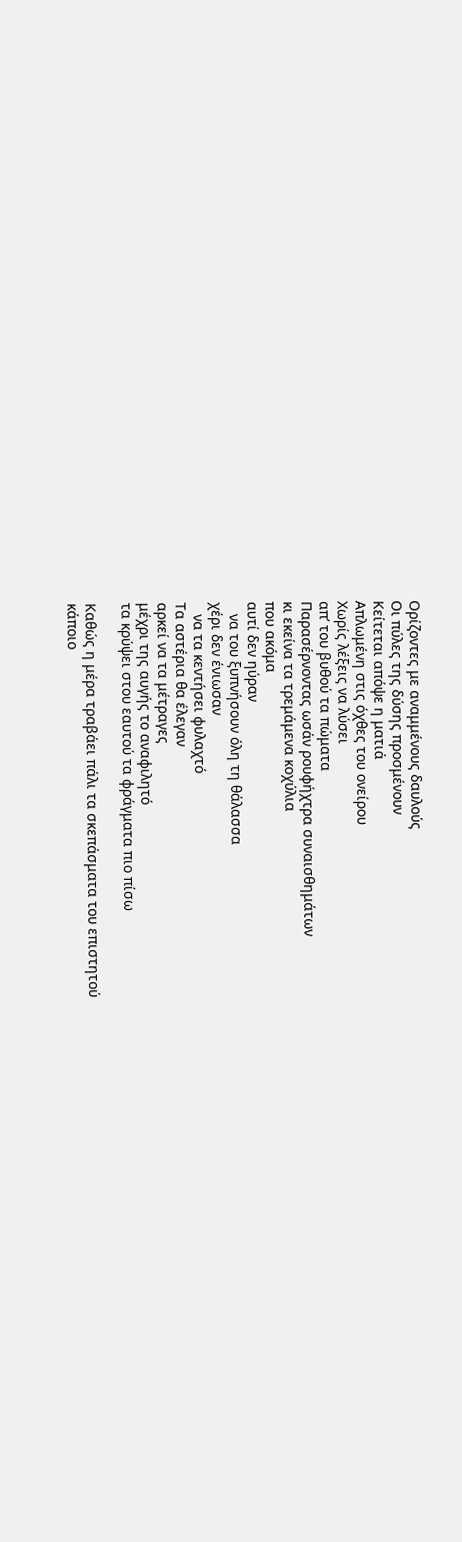Ορίζοντες με αναμμένους δαυλούς
Οι πύλες της δύσης προσμένουν
Κείτεται απόψε η ματιά
Απλωμένη στις όχθες του ονείρου
Χωρίς λέξεις να λύσει
απ’ του βυθού τα πώματα
Παρασέρνοντας ωσάν ρουφήχτρα συναισθημάτων
κι εκείνα τα τρεμάμενα κοχύλια
που ακόμα
αυτί δεν ηύραν
   να του ξυπνήσουν όλη τη θάλασσα
χέρι δεν ένιωσαν
   να τα κεντήσει φυλαχτό
Τα αστέρια θα έλεγαν
αρκεί να τα μέτραγες
μέχρι της αυγής το αναφιλητό
τα κρύψει στου εαυτού τα φράγματα πιο πίσω

Καθώς η μέρα τραβάει πάλι τα σκεπάσματα του επιστητού
κάποιο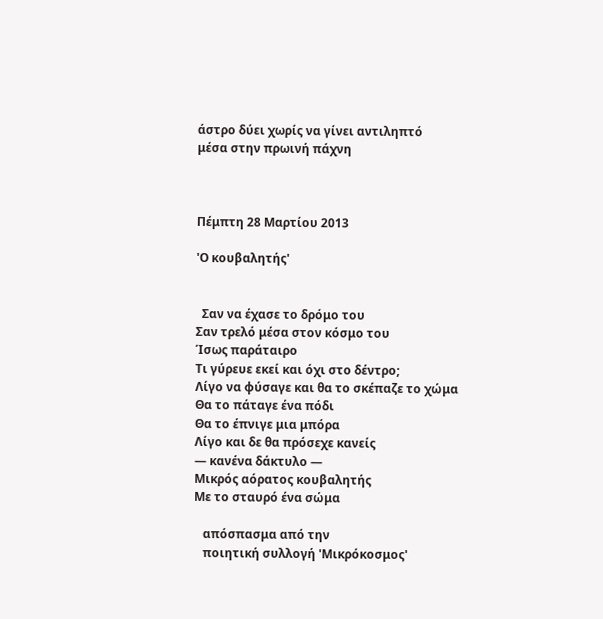άστρο δύει χωρίς να γίνει αντιληπτό
μέσα στην πρωινή πάχνη



Πέμπτη 28 Μαρτίου 2013

'Ο κουβαλητής'


  Σαν να έχασε το δρόμο του
Σαν τρελό μέσα στον κόσμο του
Ίσως παράταιρο
Τι γύρευε εκεί και όχι στο δέντρο;
Λίγο να φύσαγε και θα το σκέπαζε το χώμα
Θα το πάταγε ένα πόδι
Θα το έπνιγε μια μπόρα
Λίγο και δε θα πρόσεχε κανείς
— κανένα δάκτυλο —
Μικρός αόρατος κουβαλητής
Με το σταυρό ένα σώμα

   απόσπασμα από την
   ποιητική συλλογή 'Μικρόκοσμος'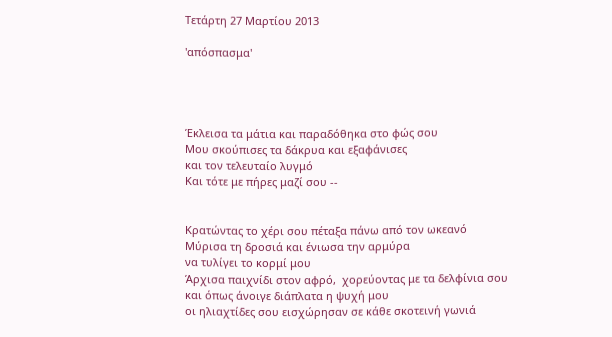Τετάρτη 27 Μαρτίου 2013

'απόσπασμα'




Έκλεισα τα μάτια και παραδόθηκα στο φώς σου
Μου σκούπισες τα δάκρυα και εξαφάνισες
και τον τελευταίο λυγμό
Και τότε με πήρες μαζί σου --


Κρατώντας το χέρι σου πέταξα πάνω από τον ωκεανό
Μύρισα τη δροσιά και ένιωσα την αρμύρα
να τυλίγει το κορμί μου
Άρχισα παιχνίδι στον αφρό,  χορεύοντας με τα δελφίνια σου
και όπως άνοιγε διάπλατα η ψυχή μου
οι ηλιαχτίδες σου εισχώρησαν σε κάθε σκοτεινή γωνιά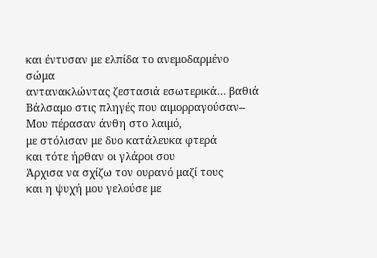και έντυσαν με ελπίδα το ανεμοδαρμένο σώμα
αντανακλώντας ζεστασιά εσωτερικά… βαθιά
Βάλσαμο στις πληγές που αιμορραγούσαν--
Μου πέρασαν άνθη στο λαιμό,
με στόλισαν με δυο κατάλευκα φτερά
και τότε ήρθαν οι γλάροι σου
Άρχισα να σχίζω τον ουρανό μαζί τους
και η ψυχή μου γελούσε με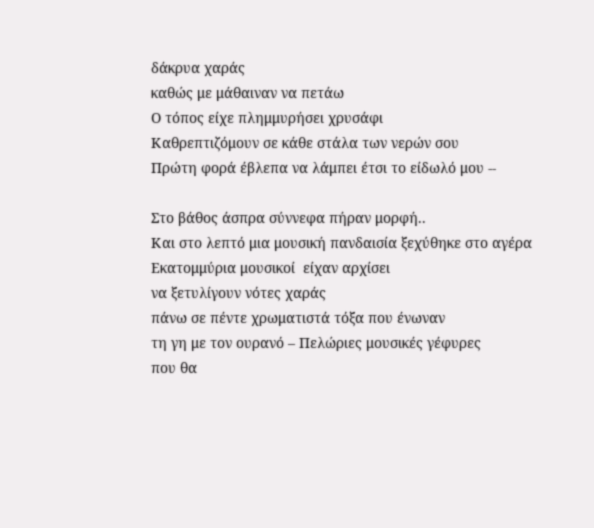δάκρυα χαράς
καθώς με μάθαιναν να πετάω
Ο τόπος είχε πλημμυρήσει χρυσάφι
Καθρεπτιζόμουν σε κάθε στάλα των νερών σου
Πρώτη φορά έβλεπα να λάμπει έτσι το είδωλό μου --

Στο βάθος άσπρα σύννεφα πήραν μορφή..
Και στο λεπτό μια μουσική πανδαισία ξεχύθηκε στο αγέρα
Εκατομμύρια μουσικοί  είχαν αρχίσει
να ξετυλίγουν νότες χαράς
πάνω σε πέντε χρωματιστά τόξα που ένωναν
τη γη με τον ουρανό – Πελώριες μουσικές γέφυρες
που θα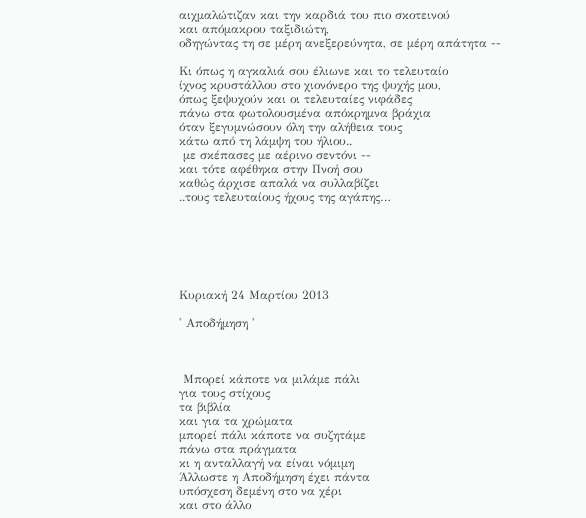αιχμαλώτιζαν και την καρδιά του πιο σκοτεινού
και απόμακρου ταξιδιώτη,
οδηγώντας τη σε μέρη ανεξερεύνητα, σε μέρη απάτητα --

Κι όπως η αγκαλιά σου έλιωνε και το τελευταίο
ίχνος κρυστάλλου στο χιονόνερο της ψυχής μου,
όπως ξεψυχούν και οι τελευταίες νιφάδες
πάνω στα φωτολουσμένα απόκρημνα βράχια
όταν ξεγυμνώσουν όλη την αλήθεια τους
κάτω από τη λάμψη του ήλιου..
 με σκέπασες με αέρινο σεντόνι --
και τότε αφέθηκα στην Πνοή σου
καθώς άρχισε απαλά να συλλαβίζει
..τους τελευταίους ήχους της αγάπης…






Κυριακή 24 Μαρτίου 2013

' Αποδήμηση '



 Μπορεί κάποτε να μιλάμε πάλι
για τους στίχους
τα βιβλία
και για τα χρώματα
μπορεί πάλι κάποτε να συζητάμε
πάνω στα πράγματα
κι η ανταλλαγή να είναι νόμιμη
Άλλωστε η Αποδήμηση έχει πάντα
υπόσχεση δεμένη στο να χέρι
και στο άλλο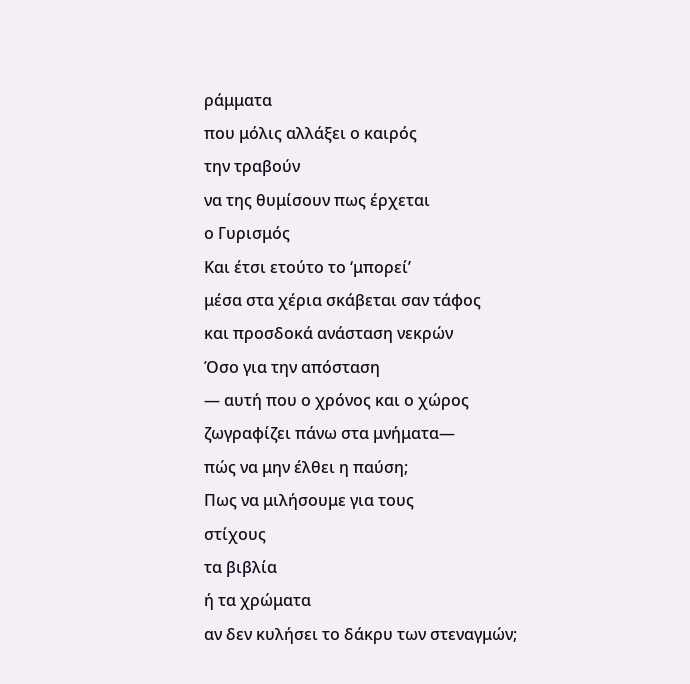ράμματα
που μόλις αλλάξει ο καιρός
την τραβούν
να της θυμίσουν πως έρχεται
ο Γυρισμός
Και έτσι ετούτο το ‘μπορεί’
μέσα στα χέρια σκάβεται σαν τάφος
και προσδοκά ανάσταση νεκρών
Όσο για την απόσταση
— αυτή που ο χρόνος και ο χώρος
ζωγραφίζει πάνω στα μνήματα—
πώς να μην έλθει η παύση;
Πως να μιλήσουμε για τους
στίχους
τα βιβλία
ή τα χρώματα
αν δεν κυλήσει το δάκρυ των στεναγμών;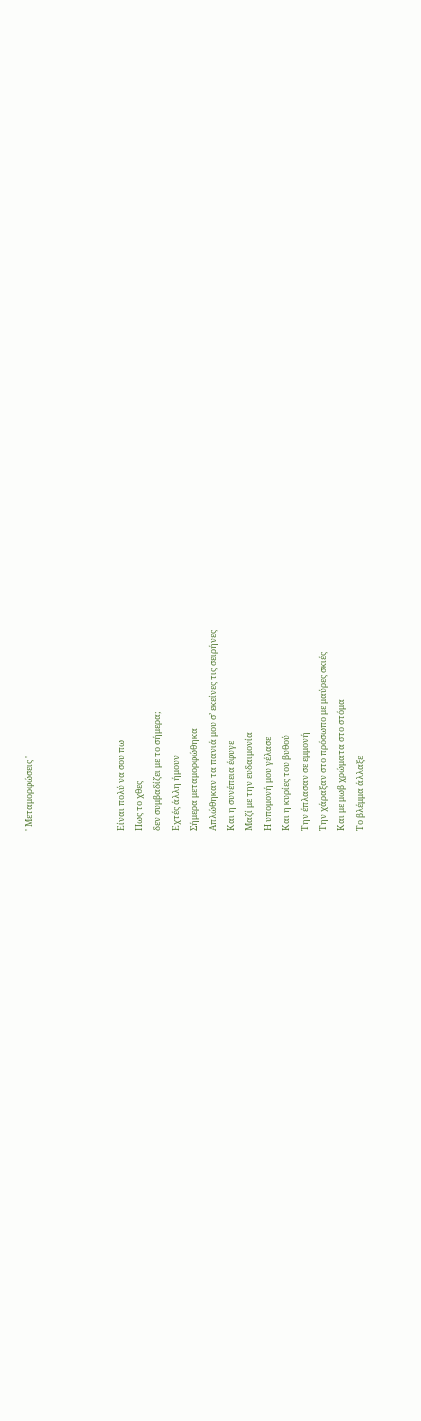' Μεταμορφώσεις '




Είναι πολύ να σου πω
Πως το χθες
δεν συμβαδίζει με το σήμερα;
Εχτές άλλη ήμουν
Σήμερα μεταμορφώθηκα
Απλώθηκαν τα πανιά μου σ’ εκείνες τις σειρήνες
Και η συνέπεια έφυγε
Μαζί με την ευδαιμονία
Η υπομονή μου γέλασε
Και η κυρίες του βυθού
Την έπλασαν σε εμμονή
Την χάραξαν στο πρόσωπο με μαύρες σκιές
Και με μωβ χρώματα στο στόμα
Το βλέμμα άλλαξε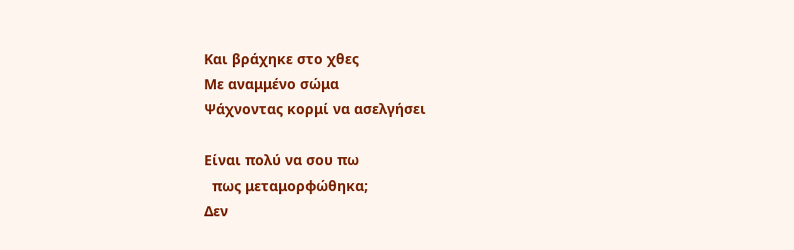Και βράχηκε στο χθες
Με αναμμένο σώμα
Ψάχνοντας κορμί να ασελγήσει

Είναι πολύ να σου πω
  πως μεταμορφώθηκα;
Δεν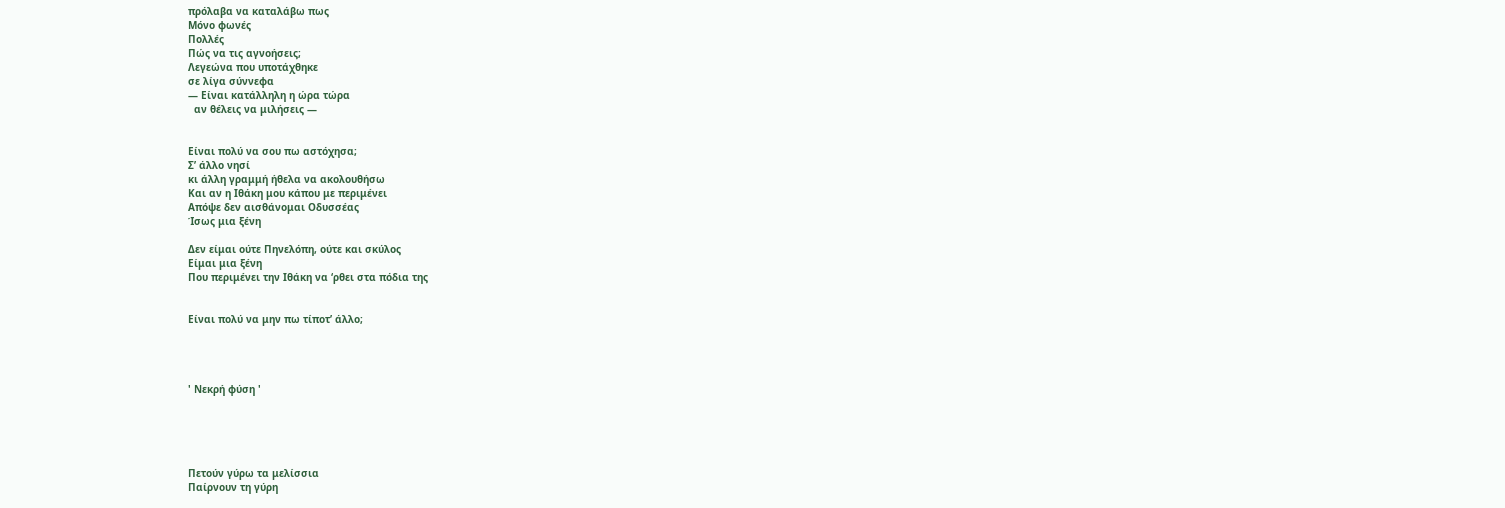πρόλαβα να καταλάβω πως
Μόνο φωνές
Πολλές
Πώς να τις αγνοήσεις;
Λεγεώνα που υποτάχθηκε
σε λίγα σύννεφα
— Είναι κατάλληλη η ώρα τώρα
  αν θέλεις να μιλήσεις —


Είναι πολύ να σου πω αστόχησα;
Σ’ άλλο νησί
κι άλλη γραμμή ήθελα να ακολουθήσω
Και αν η Ιθάκη μου κάπου με περιμένει
Απόψε δεν αισθάνομαι Οδυσσέας
Ίσως μια ξένη

Δεν είμαι ούτε Πηνελόπη, ούτε και σκύλος
Είμαι μια ξένη
Που περιμένει την Ιθάκη να ‘ρθει στα πόδια της


Είναι πολύ να μην πω τίποτ’ άλλο;




' Νεκρή φύση '





Πετούν γύρω τα μελίσσια
Παίρνουν τη γύρη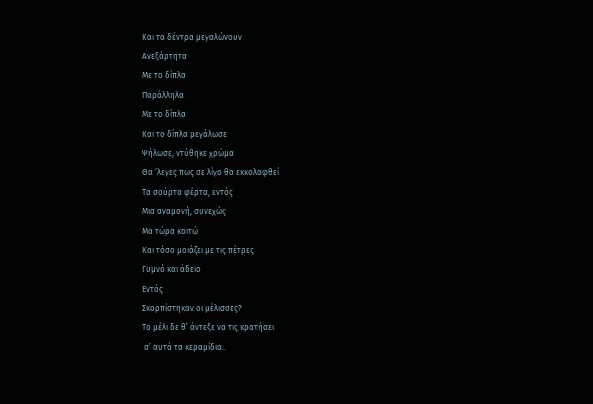Και τα δέντρα μεγαλώνουν
Ανεξάρτητα
Με το δίπλα
Παράλληλα
Με το δίπλα
Και το δίπλα μεγάλωσε
Ψήλωσε, ντύθηκε χρώμα
Θα ‘λεγες πως σε λίγο θα εκκολαφθεί
Τα σούρτα φέρτα, εντός
Μια αναμονή, συνεχώς
Μα τώρα κοιτώ
Και τόσο μοιάζει με τις πέτρες
Γυμνό και άδειο
Εντός
Σκορπίστηκαν οι μέλισσες?
Το μέλι δε θ’ άντεξε να τις κρατήσει
 σ’ αυτά τα κεραμίδια..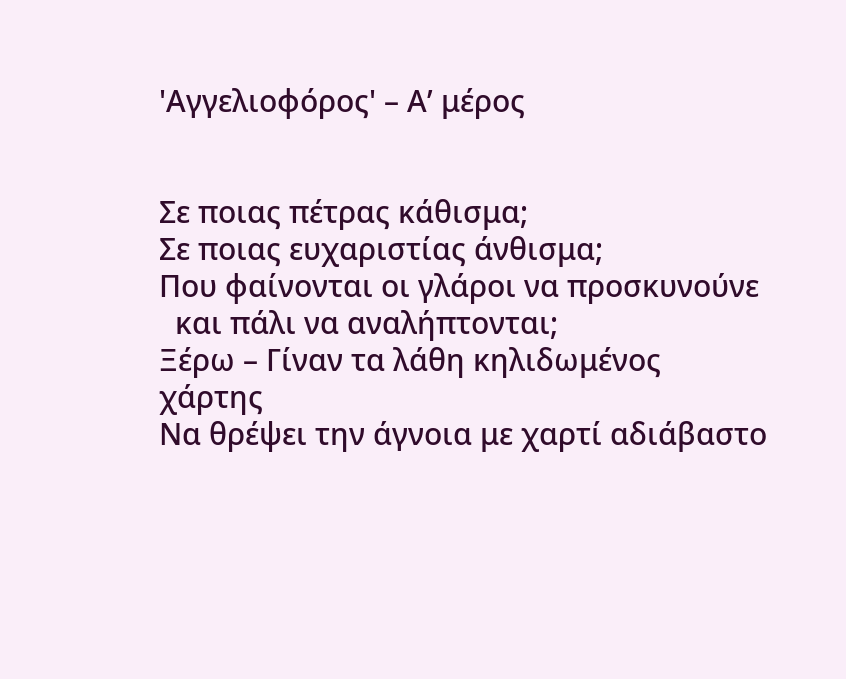'Αγγελιοφόρος' – Α’ μέρος


Σε ποιας πέτρας κάθισμα;
Σε ποιας ευχαριστίας άνθισμα;
Που φαίνονται οι γλάροι να προσκυνούνε
  και πάλι να αναλήπτονται;
Ξέρω – Γίναν τα λάθη κηλιδωμένος χάρτης
Να θρέψει την άγνοια με χαρτί αδιάβαστο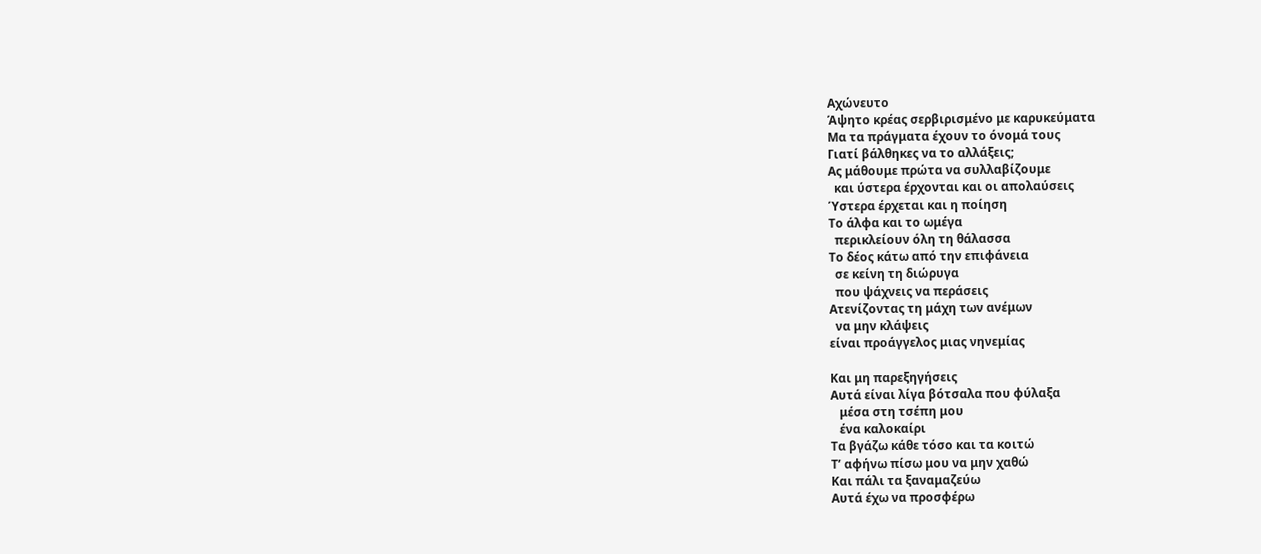Αχώνευτο
Άψητο κρέας σερβιρισμένο με καρυκεύματα
Μα τα πράγματα έχουν το όνομά τους
Γιατί βάλθηκες να το αλλάξεις;
Ας μάθουμε πρώτα να συλλαβίζουμε
  και ύστερα έρχονται και οι απολαύσεις
Ύστερα έρχεται και η ποίηση
Το άλφα και το ωμέγα
  περικλείουν όλη τη θάλασσα
Το δέος κάτω από την επιφάνεια
  σε κείνη τη διώρυγα
  που ψάχνεις να περάσεις
Ατενίζοντας τη μάχη των ανέμων
  να μην κλάψεις
είναι προάγγελος μιας νηνεμίας

Και μη παρεξηγήσεις
Αυτά είναι λίγα βότσαλα που φύλαξα
   μέσα στη τσέπη μου
   ένα καλοκαίρι
Τα βγάζω κάθε τόσο και τα κοιτώ
Τ’ αφήνω πίσω μου να μην χαθώ
Και πάλι τα ξαναμαζεύω
Αυτά έχω να προσφέρω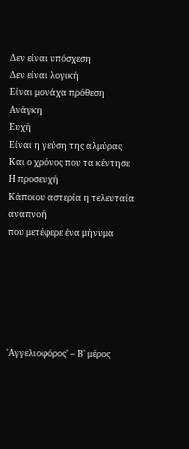Δεν είναι υπόσχεση
Δεν είναι λογική
Είναι μονάχα πρόθεση
Ανάγκη
Ευχή
Είναι η γεύση της αλμύρας
Και ο χρόνος που τα κέντησε
Η προσευχή
Κάποιου αστερία η τελευταία αναπνοή
που μετέφερε ένα μήνυμα






'Αγγελιοφόρος' – Β' μέρος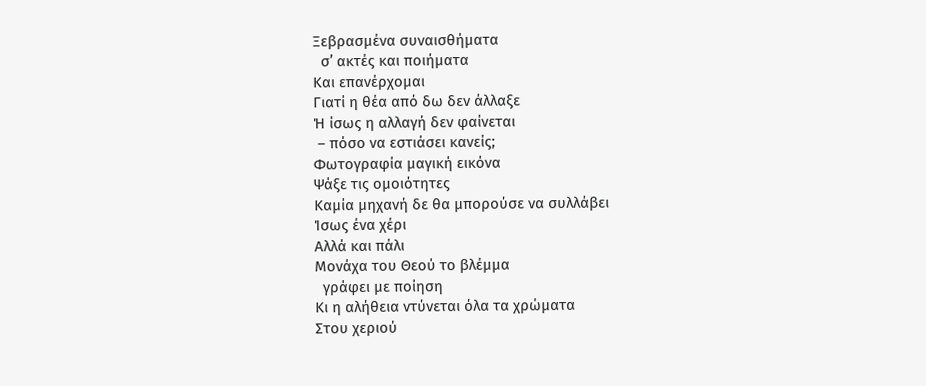Ξεβρασμένα συναισθήματα
  σ’ ακτές και ποιήματα
Και επανέρχομαι
Γιατί η θέα από δω δεν άλλαξε
Ή ίσως η αλλαγή δεν φαίνεται
 – πόσο να εστιάσει κανείς;
Φωτογραφία μαγική εικόνα
Ψάξε τις ομοιότητες
Καμία μηχανή δε θα μπορούσε να συλλάβει
Ίσως ένα χέρι
Αλλά και πάλι
Μονάχα του Θεού το βλέμμα
  γράφει με ποίηση
Κι η αλήθεια ντύνεται όλα τα χρώματα
Στου χεριού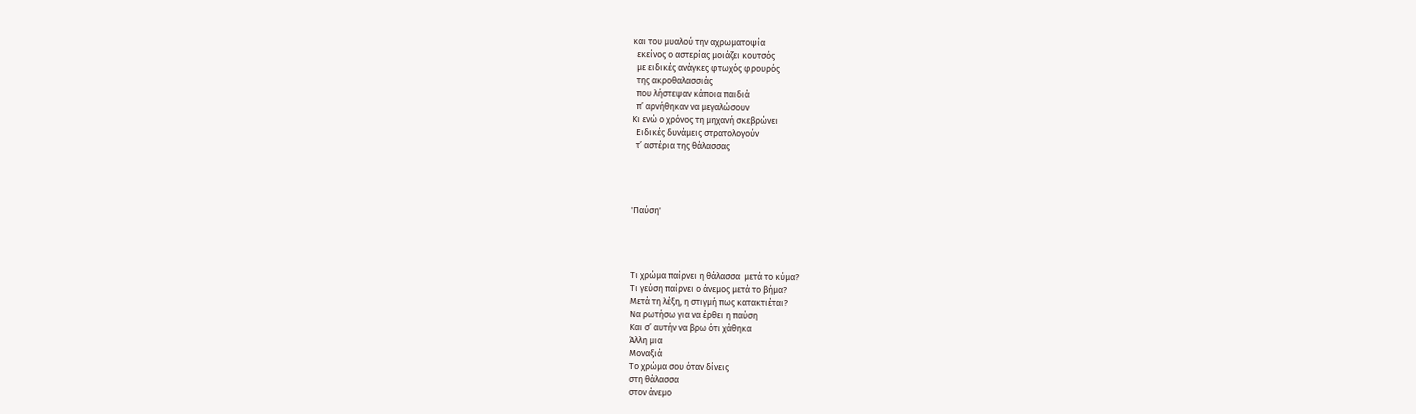και του μυαλού την αχρωματοψία
  εκείνος ο αστερίας μοιάζει κουτσός
  με ειδικές ανάγκες φτωχός φρουρός
  της ακροθαλασσιάς
  που λήστεψαν κάποια παιδιά
  π’ αρνήθηκαν να μεγαλώσουν
Κι ενώ ο χρόνος τη μηχανή σκεβρώνει
  Ειδικές δυνάμεις στρατολογούν
  τ’ αστέρια της θάλασσας




'Παύση'




Τι χρώμα παίρνει η θάλασσα  μετά το κύμα?
Τι γεύση παίρνει ο άνεμος μετά το βήμα?
Μετά τη λέξη, η στιγμή πως κατακτιέται?
Να ρωτήσω για να έρθει η παύση
Και σ’ αυτήν να βρω ότι χάθηκα
Άλλη μια
Μοναξιά
Το χρώμα σου όταν δίνεις
στη θάλασσα
στον άνεμο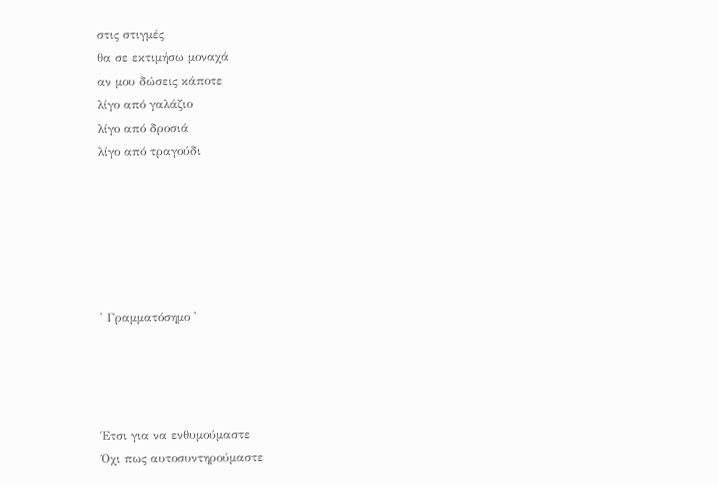στις στιγμές
θα σε εκτιμήσω μοναχά
αν μου δώσεις κάποτε
λίγο από γαλάζιο
λίγο από δροσιά
λίγο από τραγούδι






' Γραμματόσημο '




Έτσι για να ενθυμούμαστε
Όχι πως αυτοσυντηρούμαστε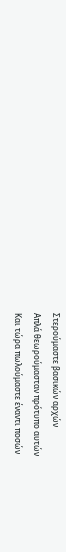Στερούμαστε βασικών αρχών
Απλά θεωρούμασταν πρότυπο αυτών
Και τώρα πωλούμαστε έναντι ποσών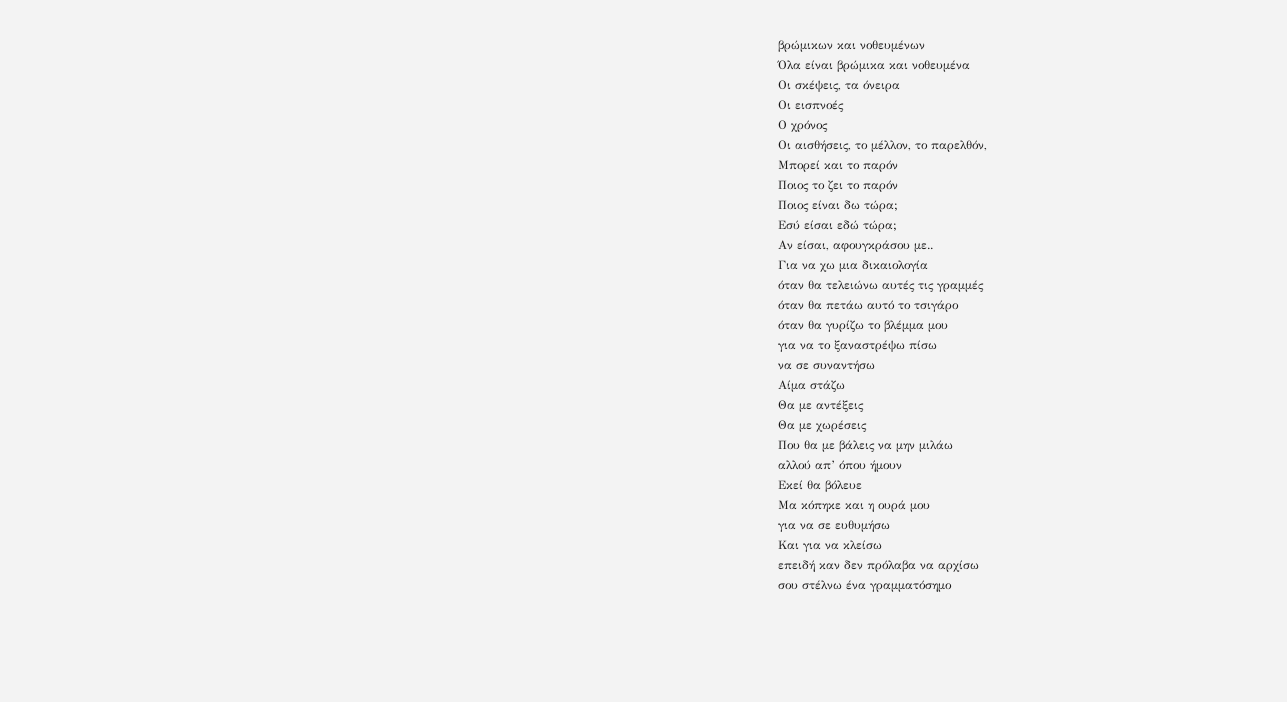βρώμικων και νοθευμένων
Όλα είναι βρώμικα και νοθευμένα
Οι σκέψεις, τα όνειρα
Οι εισπνοές
Ο χρόνος
Οι αισθήσεις, το μέλλον, το παρελθόν,
Μπορεί και το παρόν
Ποιος το ζει το παρόν
Ποιος είναι δω τώρα;
Εσύ είσαι εδώ τώρα;
Αν είσαι, αφουγκράσου με..
Για να χω μια δικαιολογία
όταν θα τελειώνω αυτές τις γραμμές
όταν θα πετάω αυτό το τσιγάρο
όταν θα γυρίζω το βλέμμα μου
για να το ξαναστρέψω πίσω
να σε συναντήσω
Αίμα στάζω
Θα με αντέξεις
Θα με χωρέσεις
Που θα με βάλεις να μην μιλάω
αλλού απ’ όπου ήμουν
Εκεί θα βόλευε
Μα κόπηκε και η ουρά μου
για να σε ευθυμήσω
Και για να κλείσω
επειδή καν δεν πρόλαβα να αρχίσω
σου στέλνω ένα γραμματόσημο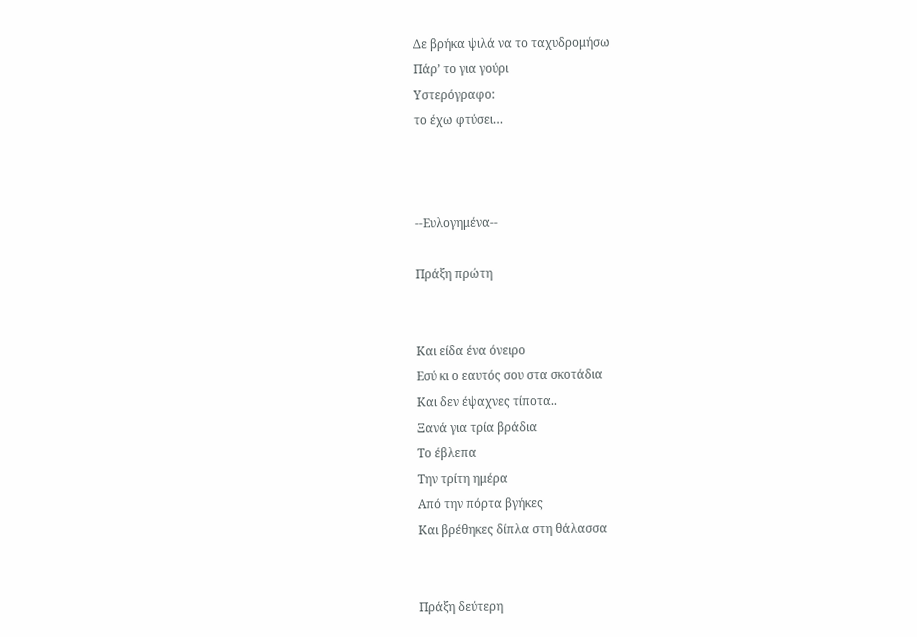Δε βρήκα ψιλά να το ταχυδρομήσω
Πάρ’ το για γούρι
Υστερόγραφο:
το έχω φτύσει…



--Ευλογημένα--

Πράξη πρώτη


Και είδα ένα όνειρο
Εσύ κι ο εαυτός σου στα σκοτάδια
Και δεν έψαχνες τίποτα..
Ξανά για τρία βράδια
Το έβλεπα
Την τρίτη ημέρα
Από την πόρτα βγήκες
Και βρέθηκες δίπλα στη θάλασσα


Πράξη δεύτερη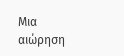Μια αιώρηση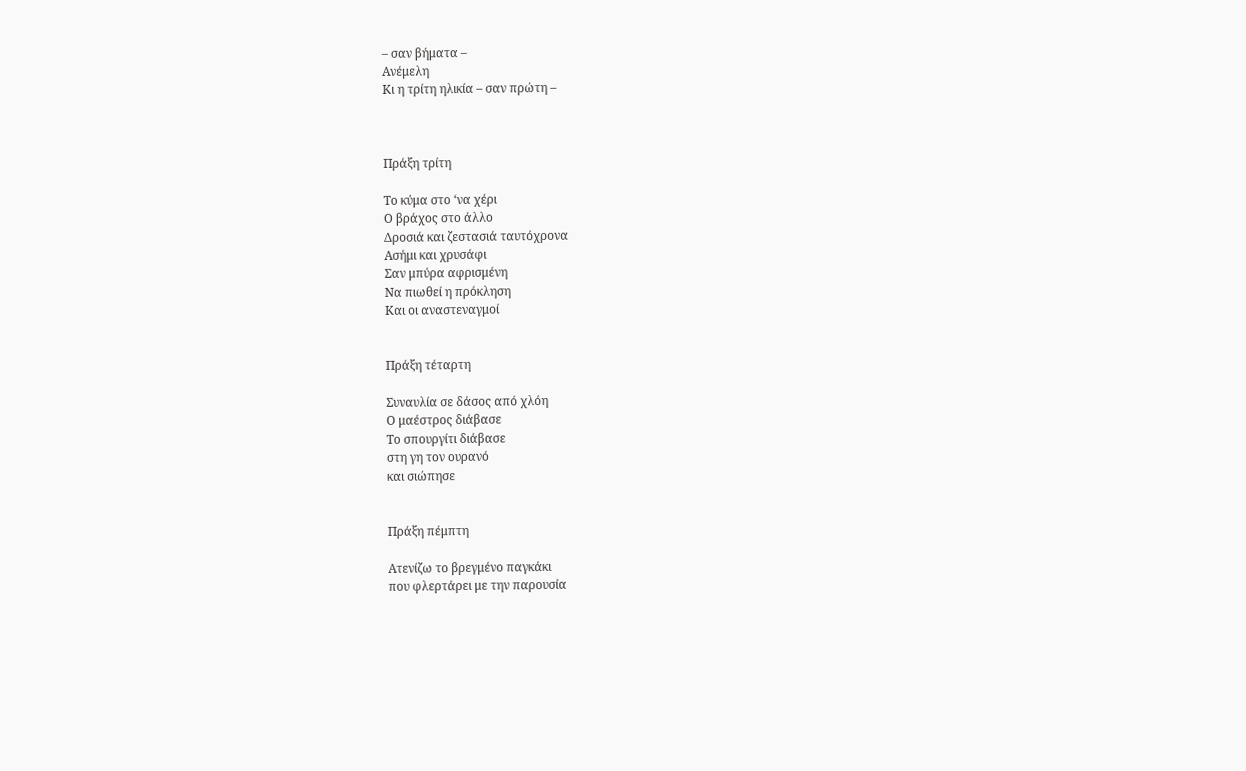– σαν βήματα –
Ανέμελη
Κι η τρίτη ηλικία – σαν πρώτη –



Πράξη τρίτη

Το κύμα στο ‘να χέρι
Ο βράχος στο άλλο
Δροσιά και ζεστασιά ταυτόχρονα
Ασήμι και χρυσάφι
Σαν μπύρα αφρισμένη
Να πιωθεί η πρόκληση
Και οι αναστεναγμοί


Πράξη τέταρτη

Συναυλία σε δάσος από χλόη
Ο μαέστρος διάβασε
Το σπουργίτι διάβασε
στη γη τον ουρανό
και σιώπησε


Πράξη πέμπτη

Ατενίζω το βρεγμένο παγκάκι
που φλερτάρει με την παρουσία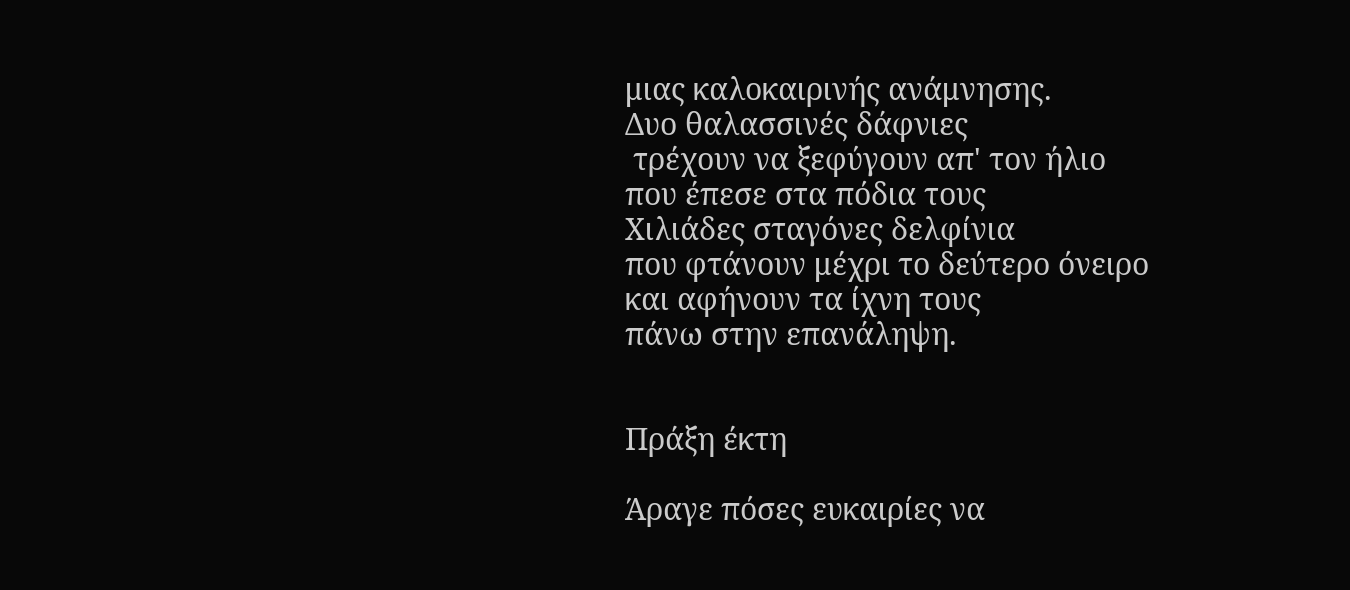μιας καλοκαιρινής ανάμνησης.
Δυο θαλασσινές δάφνιες
 τρέχουν να ξεφύγουν απ' τον ήλιο
που έπεσε στα πόδια τους
Χιλιάδες σταγόνες δελφίνια
που φτάνουν μέχρι το δεύτερο όνειρο
και αφήνουν τα ίχνη τους
πάνω στην επανάληψη.


Πράξη έκτη

Άραγε πόσες ευκαιρίες να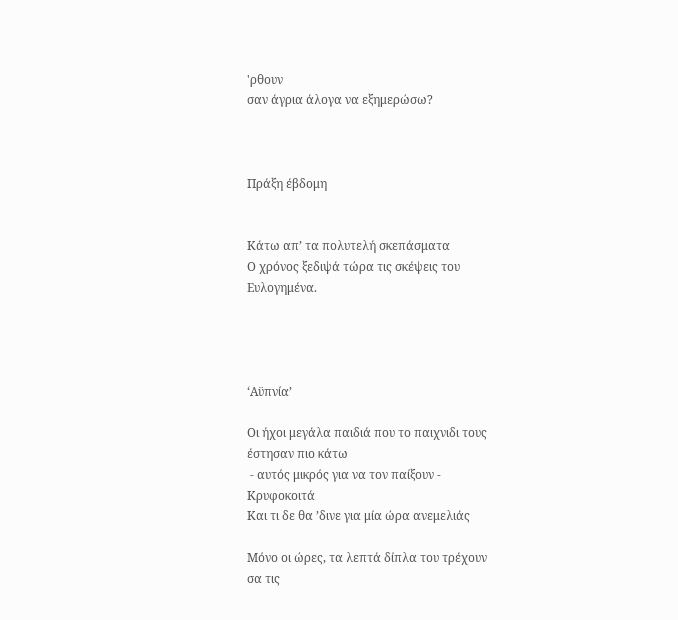'ρθουν
σαν άγρια άλογα να εξημερώσω?



Πράξη έβδομη


Κάτω απ’ τα πολυτελή σκεπάσματα
Ο χρόνος ξεδιψά τώρα τις σκέψεις του
Ευλογημένα.




‘Αϋπνία’

Οι ήχοι μεγάλα παιδιά που το παιχνιδι τους
έστησαν πιο κάτω
 - αυτός μικρός για να τον παίξουν -
Κρυφοκοιτά
Και τι δε θα ’δινε για μία ώρα ανεμελιάς

Μόνο οι ώρες, τα λεπτά δίπλα του τρέχουν
σα τις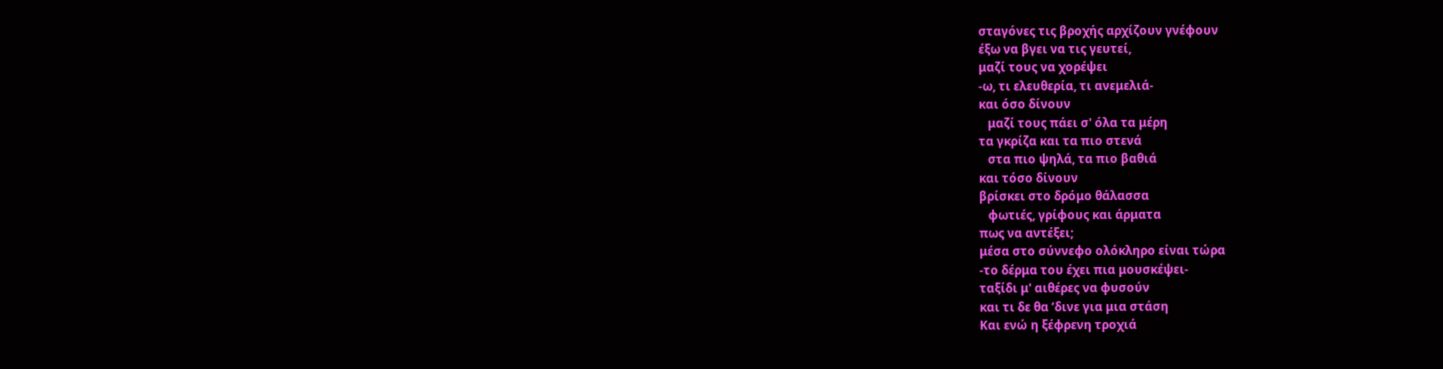σταγόνες τις βροχής αρχίζουν γνέφουν
έξω να βγει να τις γευτεί,
μαζί τους να χορέψει
-ω, τι ελευθερία, τι ανεμελιά-
και όσο δίνουν
   μαζί τους πάει σ' όλα τα μέρη
τα γκρίζα και τα πιο στενά
   στα πιο ψηλά, τα πιο βαθιά
και τόσο δίνουν
βρίσκει στο δρόμο θάλασσα
   φωτιές, γρίφους και άρματα
πως να αντέξει;
μέσα στο σύννεφο ολόκληρο είναι τώρα
-το δέρμα του έχει πια μουσκέψει-
ταξίδι μ' αιθέρες να φυσούν
και τι δε θα ’δινε για μια στάση
Και ενώ η ξέφρενη τροχιά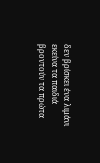δεν βρίσκει ένα λιμάνι
εκείνα τα παιδιά βροντούν τα πρώτα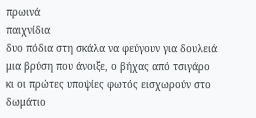πρωινά
παιχνίδια
δυο πόδια στη σκάλα να φεύγουν για δουλειά
μια βρύση που άνοιξε, ο βήχας από τσιγάρο
κι οι πρώτες υποψίες φωτός εισχωρούν στο δωμάτιο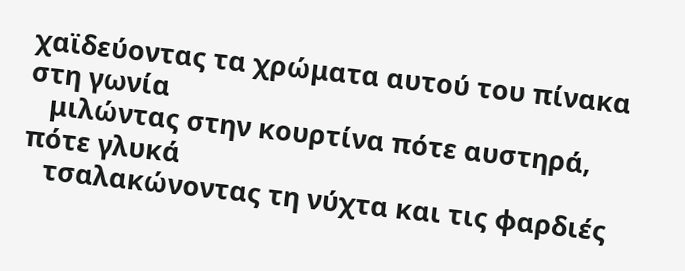χαϊδεύοντας τα χρώματα αυτού του πίνακα στη γωνία
   μιλώντας στην κουρτίνα πότε αυστηρά, πότε γλυκά
   τσαλακώνοντας τη νύχτα και τις φαρδιές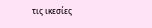τις ικεσίες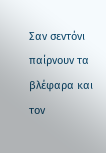Σαν σεντόνι παίρνουν τα βλέφαρα και τον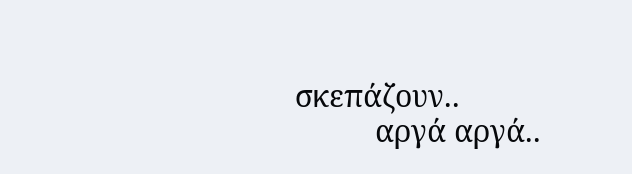σκεπάζουν..
          αργά αργά..